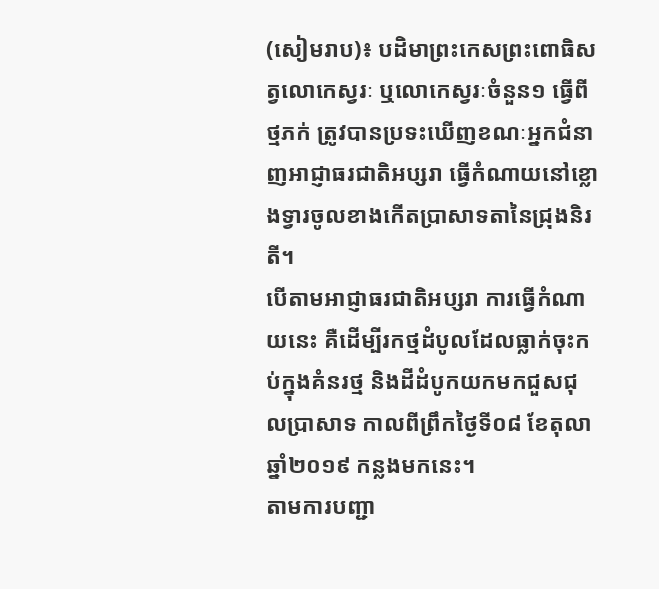(សៀមរាប)៖ បដិមាព្រះកេសព្រះពោធិសត្វលោកេស្វរៈ ឬលោកេស្វរៈចំនួន១ ធ្វើពីថ្មភក់ ត្រូវបានប្រទះឃើញខណៈអ្នកជំនាញអាជ្ញាធរជាតិអប្សរា ធ្វើកំណាយនៅខ្លោងទ្វារចូលខាងកើតប្រាសាទតានៃជ្រុងនិរតី។
បើតាមអាជ្ញាធរជាតិអប្សរា ការធ្វើកំណាយនេះ គឺដើម្បីរកថ្មដំបូលដែលធ្លាក់ចុះកប់ក្នុងគំនរថ្ម និងដីដំបូកយកមកជួសជុលប្រាសាទ កាលពីព្រឹកថ្ងៃទី០៨ ខែតុលា ឆ្នាំ២០១៩ កន្លងមកនេះ។
តាមការបញ្ជា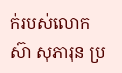ក់របស់លោក ស៊ា សុភារុន ប្រ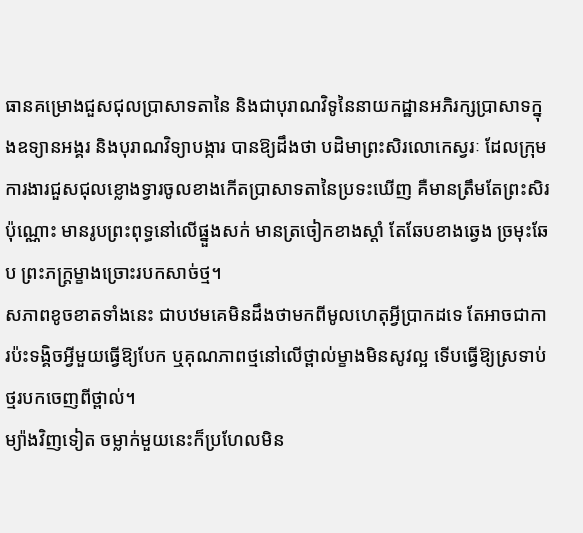ធានគម្រោងជួសជុលប្រាសាទតានៃ និងជាបុរាណវិទូនៃនាយកដ្ឋានអភិរក្សប្រាសាទក្នុងឧទ្យានអង្គរ និងបុរាណវិទ្យាបង្ការ បានឱ្យដឹងថា បដិមាព្រះសិរលោកេស្វរៈ ដែលក្រុមការងារជួសជុលខ្លោងទ្វារចូលខាងកើតប្រាសាទតានៃប្រទះឃើញ គឺមានត្រឹមតែព្រះសិរប៉ុណ្ណោះ មានរូបព្រះពុទ្ធនៅលើផ្នួងសក់ មានត្រចៀកខាងស្តាំ តែឆែបខាងឆ្វេង ច្រមុះឆែប ព្រះភក្ត្រម្ខាងច្រោះរបកសាច់ថ្ម។
សភាពខូចខាតទាំងនេះ ជាបឋមគេមិនដឹងថាមកពីមូលហេតុអ្វីប្រាកដទេ តែអាចជាការប៉ះទង្គិចអ្វីមួយធ្វើឱ្យបែក ឬគុណភាពថ្មនៅលើថ្ពាល់ម្ខាងមិនសូវល្អ ទើបធ្វើឱ្យស្រទាប់ថ្មរបកចេញពីថ្ពាល់។
ម្យ៉ាងវិញទៀត ចម្លាក់មួយនេះក៏ប្រហែលមិន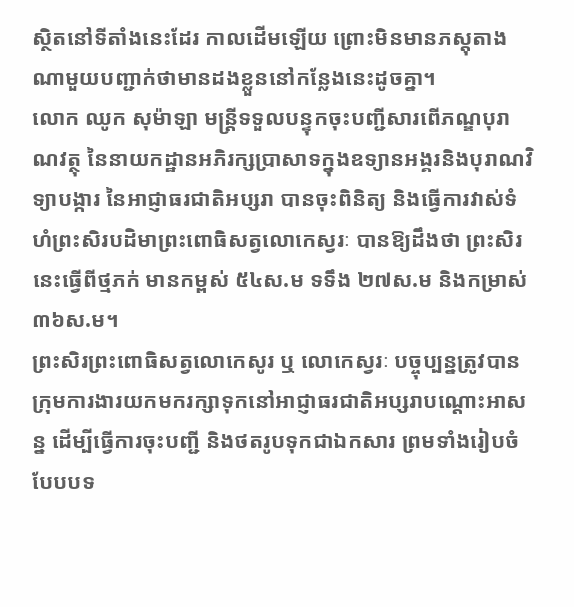ស្ថិតនៅទីតាំងនេះដែរ កាលដើមឡើយ ព្រោះមិនមានភស្តុតាងណាមួយបញ្ជាក់ថាមានដងខ្លួននៅកន្លែងនេះដូចគ្នា។
លោក ឈូក សុម៉ាឡា មន្ត្រីទទួលបន្ទុកចុះបញ្ជីសារពើភណ្ឌបុរាណវត្ថុ នៃនាយកដ្ឋានអភិរក្សប្រាសាទក្នុងឧទ្យានអង្គរនិងបុរាណវិទ្យាបង្ការ នៃអាជ្ញាធរជាតិអប្សរា បានចុះពិនិត្យ និងធ្វើការវាស់ទំហំព្រះសិរបដិមាព្រះពោធិសត្វលោកេស្វរៈ បានឱ្យដឹងថា ព្រះសិរនេះធ្វើពីថ្មភក់ មានកម្ពស់ ៥៤ស.ម ទទឹង ២៧ស.ម និងកម្រាស់ ៣៦ស.ម។
ព្រះសិរព្រះពោធិសត្វលោកេសូរ ឬ លោកេស្វរៈ បច្ចុប្បន្នត្រូវបានក្រុមការងារយកមករក្សាទុកនៅអាជ្ញាធរជាតិអប្សរាបណ្តោះអាសន្ន ដើម្បីធ្វើការចុះបញ្ជី និងថតរូបទុកជាឯកសារ ព្រមទាំងរៀបចំបែបបទ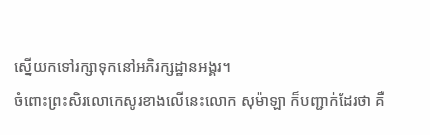ស្នើយកទៅរក្សាទុកនៅអភិរក្សដ្ឋានអង្គរ។
ចំពោះព្រះសិរលោកេសូរខាងលើនេះលោក សុម៉ាឡា ក៏បញ្ជាក់ដែរថា គឺ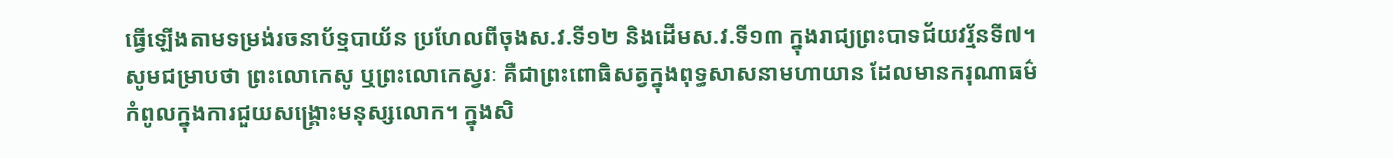ធ្វើឡើងតាមទម្រង់រចនាប័ទ្មបាយ័ន ប្រហែលពីចុងស.វ.ទី១២ និងដើមស.វ.ទី១៣ ក្នុងរាជ្យព្រះបាទជ័យវរ្ម័នទី៧។
សូមជម្រាបថា ព្រះលោកេសូ ឬព្រះលោកេស្វរៈ គឺជាព្រះពោធិសត្វក្នុងពុទ្ធសាសនាមហាយាន ដែលមានករុណាធម៌កំពូលក្នុងការជួយសង្គ្រោះមនុស្សលោក។ ក្នុងសិ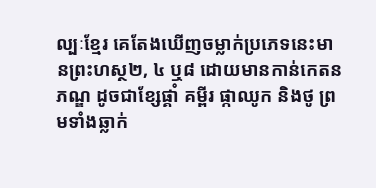ល្បៈខ្មែរ គេតែងឃើញចម្លាក់ប្រភេទនេះមានព្រះហស្ថ២, ៤ ឬ៨ ដោយមានកាន់កេតនភណ្ឌ ដូចជាខ្សែផ្គាំ គម្ពីរ ផ្កាឈូក និងថូ ព្រមទាំងឆ្លាក់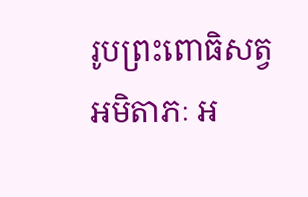រូបព្រះពោធិសត្វ អមិតាភៈ អ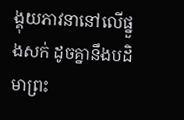ង្គុយភាវនានៅលើផ្នួងសក់ ដូចគ្នានឹងបដិមាព្រះ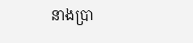នាងប្រា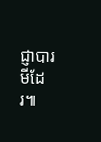ជ្ញាបារមីដែរ៕